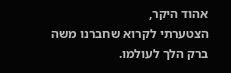אהוד היקר,
הצטערתי לקרוא שחברנו משה ברק הלך לעולמו.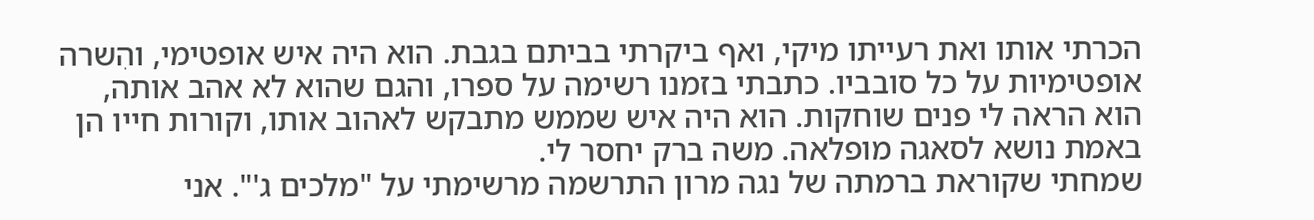הכרתי אותו ואת רעייתו מיקי, ואף ביקרתי בביתם בגבת. הוא היה איש אופטימי, והִשרה אופטימיות על כל סובביו. כתבתי בזמנו רשימה על ספרו, והגם שהוא לא אהב אותה, הוא הראה לי פנים שוחקות. הוא היה איש שממש מתבקש לאהוב אותו, וקורות חייו הן באמת נושא לסאגה מופלאה. משה ברק יחסר לי.
שמחתי שקוראת ברמתה של נגה מרון התרשמה מרשימתי על "מלכים ג'". אני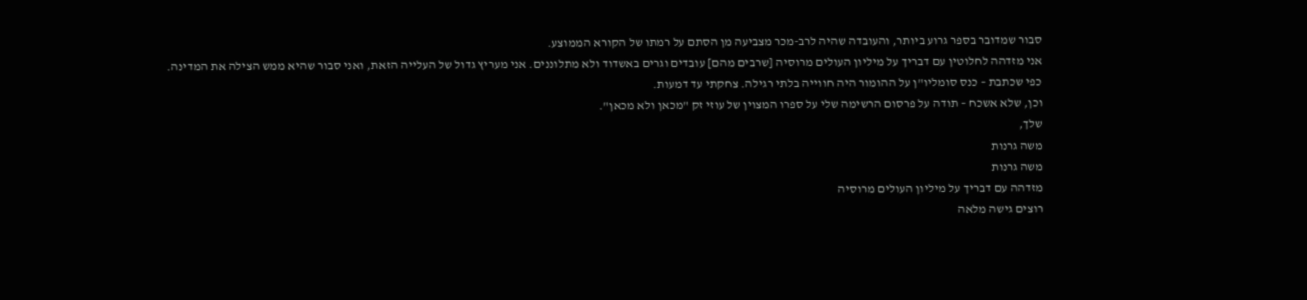סבור שמדובר בספר גרוע ביותר, והעובדה שהיה לרב-מכר מצביעה מן הסתם על רמתו של הקורא הממוצע.
אני מזדהה לחלוטין עם דבריך על מיליון העולים מרוסיה [שרבים מהם] עובדים וגרים באשדוד ולא מתלוננים. אני מעריץ גדול של העלייה הזאת, ואני סבור שהיא ממש הצילה את המדינה.
כפי שכתבת – כנס סומליו"ן על ההומור היה חווייה בלתי רגילה. צחקתי עד דמעות.
וכן, שלא אשכח – תודה על פרסום הרשימה שלי על ספרו המצוין של עוזי זק "מכאן ולא מכאן".
שלך,
משה גרנות
משה גרנות
מזדהה עם דבריך על מיליון העולים מרוסיה
רוצים גישה מלאה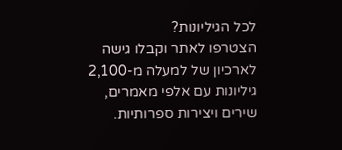לכל הגיליונות?
הצטרפו לאתר וקבלו גישה לארכיון של למעלה מ-2,100 גיליונות עם אלפי מאמרים, שירים ויצירות ספרותיות.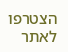הצטרפו לאתר